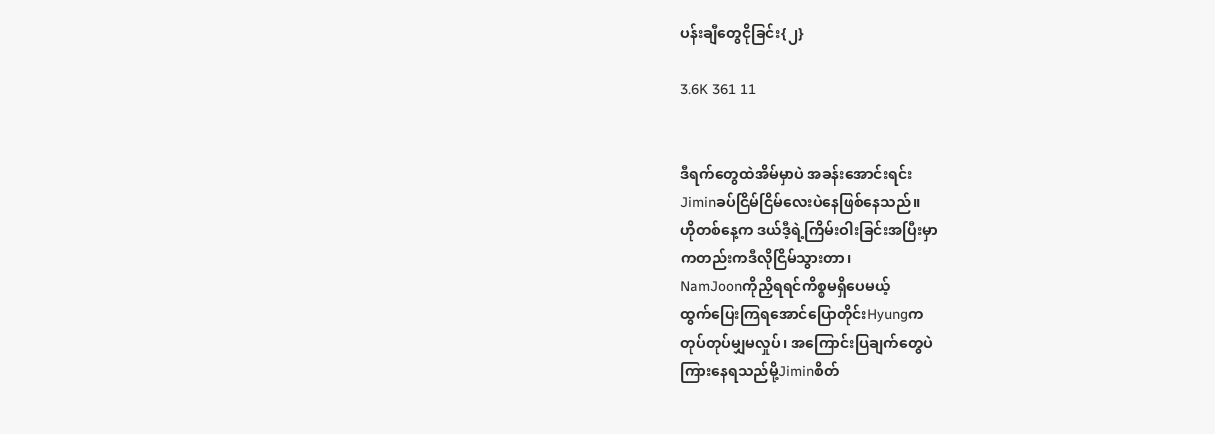ပန်းချီတွေငိုခြင်း{၂}

3.6K 361 11


ဒီရက်တွေထဲအိမ်မှာပဲ အခန်းအောင်းရင်း
Jiminခပ်ငြိမ်ငြိမ်လေးပဲနေဖြစ်နေသည်။
ဟိုတစ်နေ့က ဒယ်ဒီ့ရဲ့ကြိမ်းဝါးခြင်းအပြီးမှာ
ကတည်းကဒီလိုငြိမ်သွားတာ၊
NamJoonကိုညှိရရင်ကိစ္စမရှိပေမယ့်
ထွက်ပြေးကြရအောင်ပြောတိုင်းHyungက
တုပ်တုပ်မျှမလှုပ်၊ အကြောင်းပြချက်တွေပဲ
ကြားနေရသည်မို့Jiminစိတ်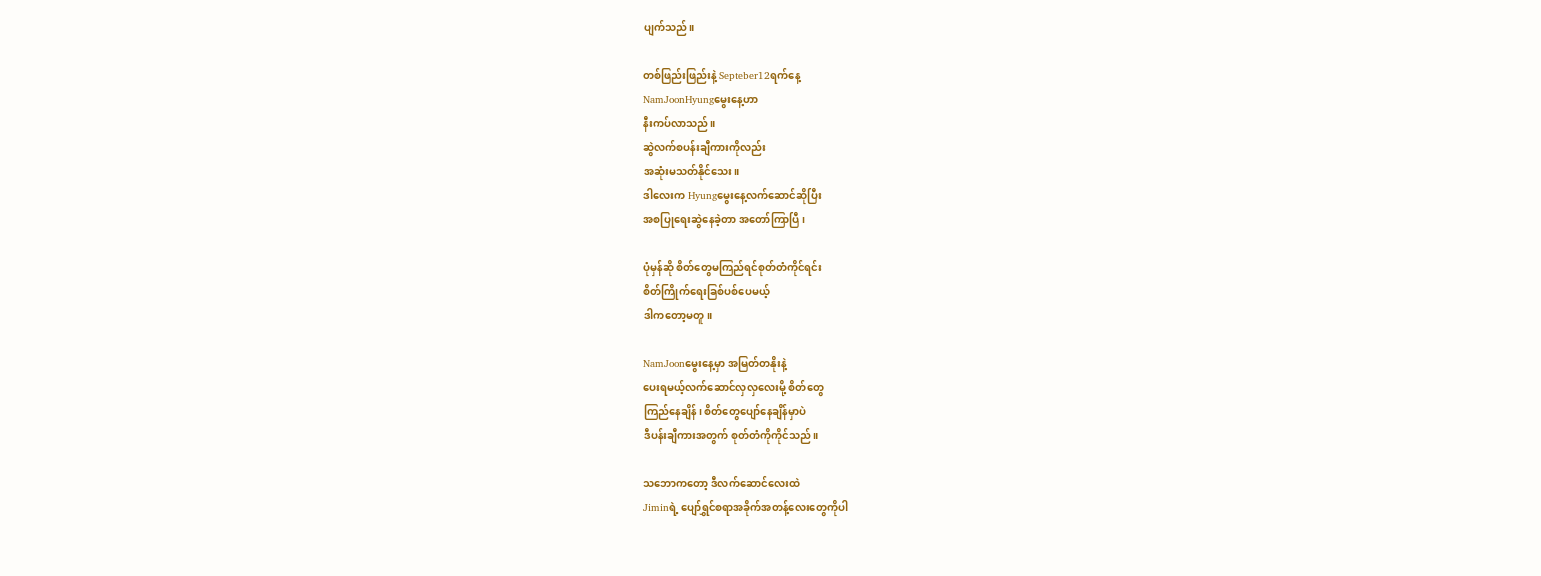ပျက်သည်။

တစ်ဖြည်းဖြည်းနဲ့ Septeber12ရက်နေ့
NamJoonHyungမွေးနေ့ဟာ
နီးကပ်လာသည်။
ဆွဲလက်စပန်းချီကားကိုလည်း
အဆုံးမသတ်နိုင်သေး။
ဒါလေးက Hyungမွေးနေ့လက်ဆောင်ဆိုပြီး
အစပြုရေးဆွဲနေခဲ့တာ အတော်ကြာပြီ၊

ပုံမှန်ဆို စိတ်တွေမကြည်ရင်စုတ်တံကိုင်ရင်း
စိတ်ကြိုက်ရေးခြစ်ပစ်ပေမယ့်
ဒါကတော့မတူ။

NamJoonမွေးနေ့မှာ အမြတ်တနိုးနဲ့
ပေးရမယ့်လက်ဆောင်လှလှလေးမို့ စိတ်တွေ
ကြည်နေချိန်၊ စိတ်တွေပျော်နေချိန်မှာပဲ
ဒီပန်းချီကားအတွက် စုတ်တံကိုကိုင်သည်။

သဘောကတော့ ဒီလက်ဆောင်လေးထဲ
Jiminရဲ့ ပျော်ရွှင်စရာအခိုက်အတန့်လေးတွေကိုပါ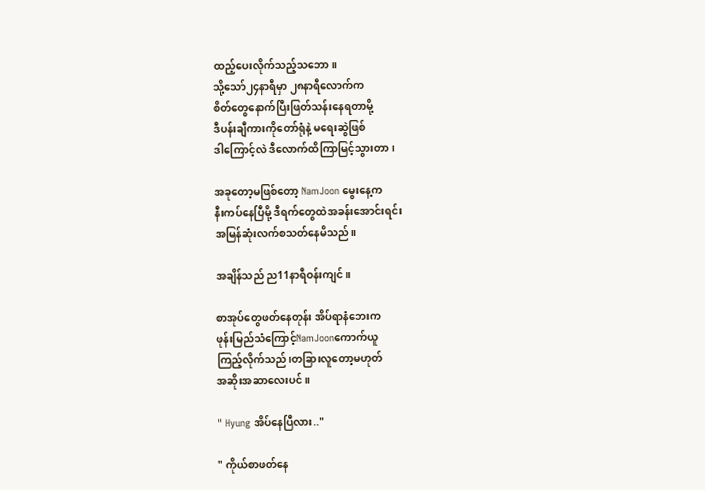ထည့်ပေးလိုက်သည့်သဘော။
သို့သော်၂၄နာရီမှာ ၂၈နာရီလောက်က
စိတ်တွေနောက်ပြီးဖြတ်သန်းနေရတာမို့
ဒီပန်းချီကားကိုတော်ရုံနဲ့ မရေးဆွဲဖြစ်
ဒါကြောင့်လဲ ဒီလောက်ထိကြာမြင့်သွားတာ၊

အခုတော့မဖြစ်တော့ NamJoon မွေးနေ့က
နီးကပ်နေပြီမို့ ဒီရက်တွေထဲအခန်းအောင်းရင်း
အမြန်ဆုံးလက်စသတ်နေမိသည်။

အချိန်သည် ည11နာရီဝန်းကျင်။

စာအုပ်တွေဖတ်နေတုန်း အိပ်ရာနံဘေးက
ဖုန်းမြည်သံကြောင့်NamJoonကောက်ယူ
ကြည့်လိုက်သည်၊တခြားလူတော့မဟုတ်
အဆိုးအဆာလေးပင်။

" Hyung အိပ်နေပြီလား.."

" ကိုယ်စာဖတ်နေ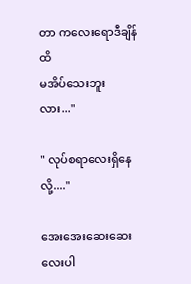တာ ကလေးရောဒီချိန်ထိ
မအိပ်သေးဘူးလား..."

" လုပ်စရာလေးရှိနေလို့...."

အေးအေးဆေးဆေးလေးပါ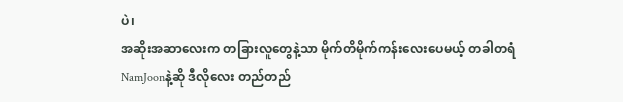ပဲ၊
အဆိုးအဆာလေးက တခြားလူတွေနဲ့သာ မိုက်တိမိုက်ကန်းလေးပေမယ့် တခါတရံ
NamJoonနဲ့ဆို ဒီလိုလေး တည်တည်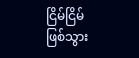ငြိမ်ငြိမ်
ဖြစ်သွား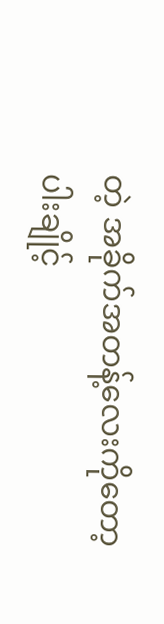တဲ့ အခိုက်အတန့်လေးကိုတော့
ပါးချိုင့်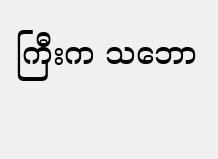ကြီးက သဘော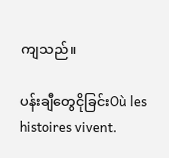ကျသည်။

ပန်းချီတွေငိုခြင်းOù les histoires vivent.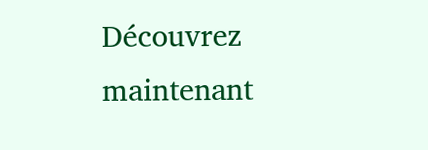Découvrez maintenant